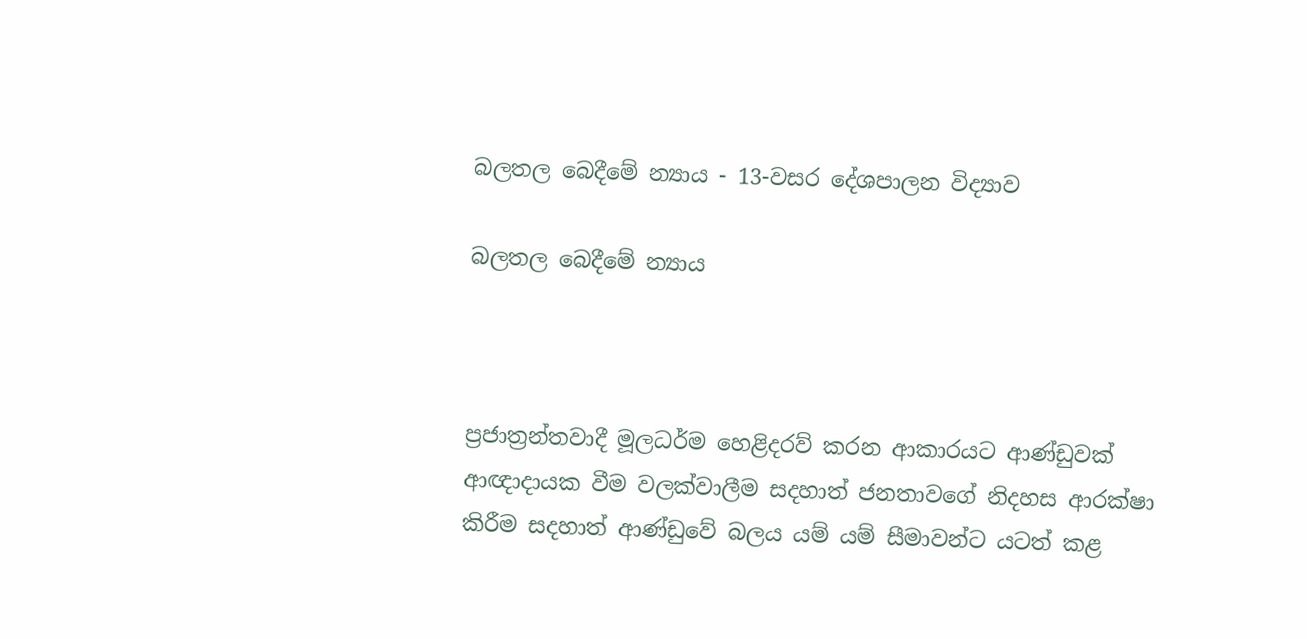බලතල බෙදීමේ න්‍යාය - 13-වසර දේශපාලන විද්‍යාව

බලතල බෙදීමේ න්‍යාය



ප්‍රජාත්‍රන්තවාදී මූලධර්ම හෙළිදරව් කරන ආකාරයට ආණ්ඩුවක් ආඥාදායක වීම වලක්වාලීම සදහාත් ජනතාවගේ නිදහස ආරක්ෂා කිරීම සදහාත් ආණ්ඩුවේ බලය යම් යම් සීමාවන්ට යටත් කළ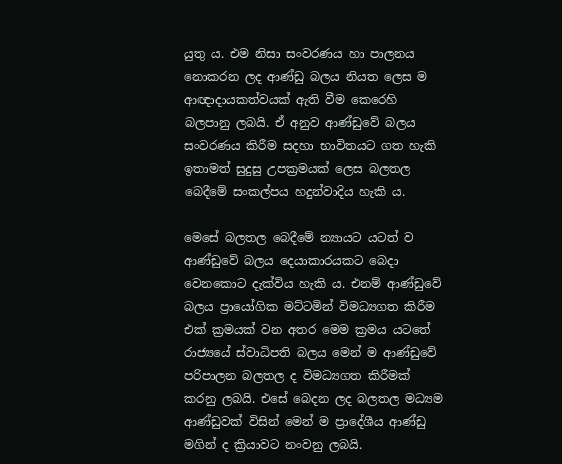යුතු ය. එම නිසා සංවරණය හා පාලනය නොකරන ලද ආණ්ඩු බලය නියත ලෙස ම ආඥාදායකත්වයක් ඇති වීම කෙරෙහි බලපානු ලබයි. ඒ අනුව ආණ්ඩුවේ බලය සංවරණය කිරීම සදහා භාවිතයට ගත හැකි ඉතාමත් සුදුසු උපක්‍රමයක් ලෙස බලතල බෙදීමේ සංකල්පය හදුන්වාදිය හැකි ය.

මෙසේ බලතල බෙදීමේ න්‍යායට යටත් ව ආණ්ඩුවේ බලය දෙයාකාරයකට බෙදා වෙනකොට දැක්විය හැකි ය. එනම් ආණ්ඩුවේ බලය ප්‍රායෝගික මට්ටමින් විමධ්‍යගත කිරීම එක් ක්‍රමයක් වන අතර මෙම ක්‍රමය යටතේ රාජ්‍යයේ ස්වාධිපති බලය මෙන් ම ආණ්ඩුවේ පරිපාලන බලතල ද විමධ්‍යගත කිරීමක් කරනු ලබයි. එසේ බෙදන ලද බලතල මධ්‍යම ආණ්ඩුවක් විසින් මෙන් ම ප්‍රාදේශීය ආණ්ඩු මගින් ද ක්‍රියාවට නංවනු ලබයි.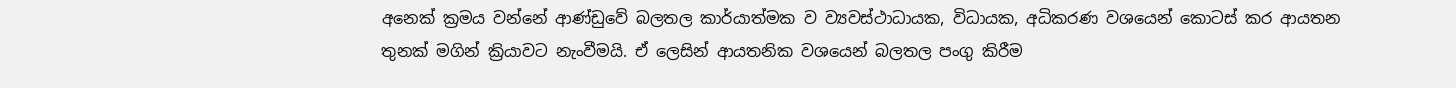අනෙක් ක්‍රමය වන්නේ ආණ්ඩුවේ බලතල කාර්යාත්මක ව ව්‍යවස්ථාධායක, විධායක, අධිකරණ වශයෙන් කොටස් කර ආයතන තුනක් මගින් ක්‍රියාවට නැංවීමයි. ඒ ලෙසින් ආයතනික වශයෙන් බලතල පංගු කිරීම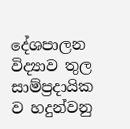දේශපාලන විද්‍යාව තුල සාම්ප්‍රදායික ව හදුන්වනු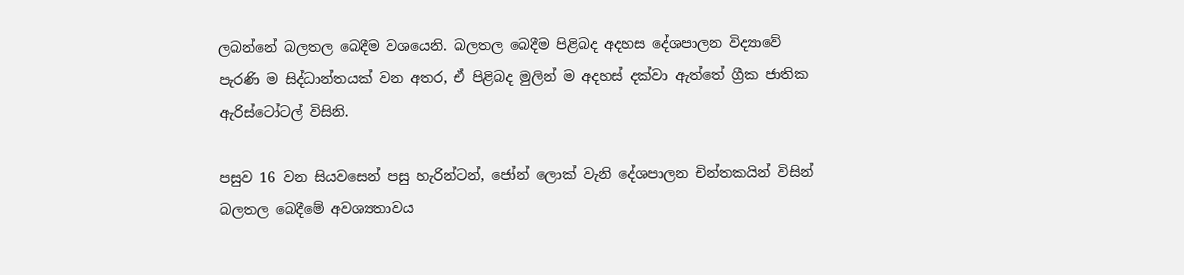ලබන්නේ බලතල බෙදීම වශයෙනි. බලතල බෙදීම පිළිබද අදහස දේශපාලන විද්‍යාවේ පැරණි ම සිද්ධාන්තයක් වන අතර, ඒ පිළිබද මුලින් ම අදහස් දක්වා ඇත්තේ ග්‍රීක ජාතික ඇරිස්ටෝටල් විසිනි.

පසුව 16 වන සියවසෙන් පසු හැරින්ටන්, ජෝන් ලොක් වැනි දේශපාලන චින්තකයින් විසින් බලතල බෙදීමේ අවශ්‍යතාවය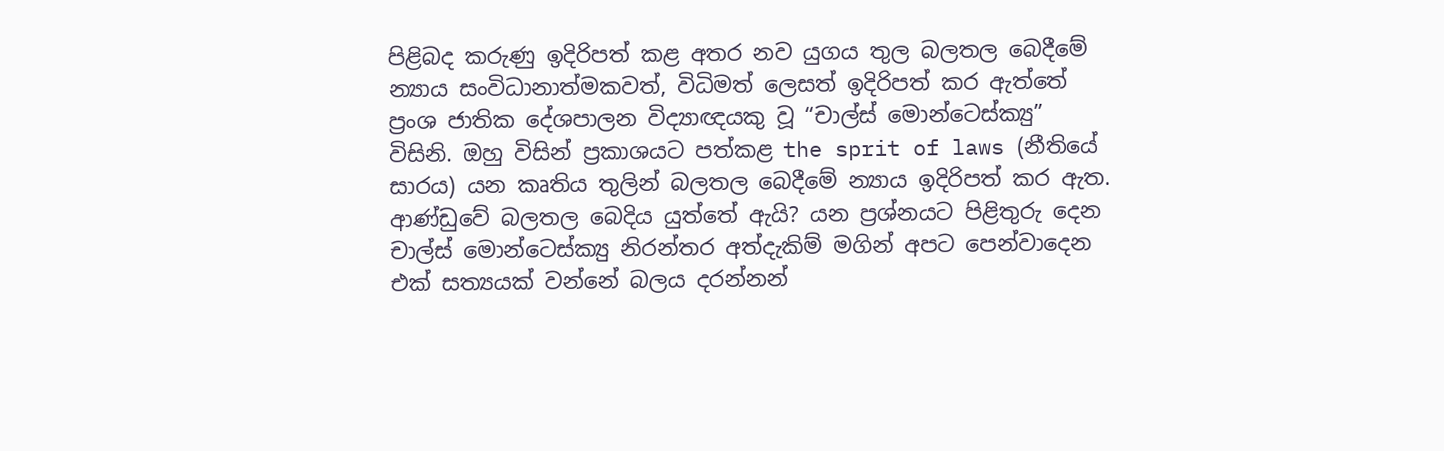පිළිබද කරුණු ඉදිරිපත් කළ අතර නව යුගය තුල බලතල බෙදීමේ න්‍යාය සංවිධානාත්මකවත්, විධිමත් ලෙසත් ඉදිරිපත් කර ඇත්තේ ප්‍රංශ ජාතික දේශපාලන විද්‍යාඥයකු වූ “චාල්ස් මොන්ටෙස්ක්‍යු” විසිනි. ඔහු විසින් ප්‍රකාශයට පත්කළ the sprit of laws (නීතියේ සාරය) යන කෘතිය තුලින් බලතල බෙදීමේ න්‍යාය ඉදිරිපත් කර ඇත. ආණ්ඩුවේ බලතල බෙදිය යුත්තේ ඇයි? යන ප්‍රශ්නයට පිළිතුරු දෙන චාල්ස් මොන්ටෙස්ක්‍යු නිරන්තර අත්දැකිම් මගින් අපට පෙන්වාදෙන එක් සත්‍යයක් වන්නේ බලය දරන්නන්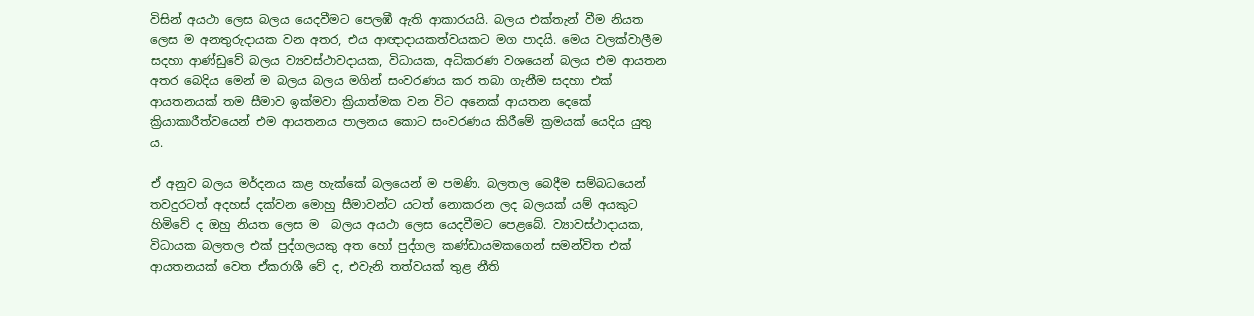විසින් අයථා ලෙස බලය යෙදවීමට පෙලඹී ඇති ආකාරයයි. බලය එක්තැන් වීම නියත ලෙස ම අනතුරුදායක වන අතර, එය ආඥාදායකත්වයකට මග පාදයි. මෙය වලක්වාලීම සදහා ආණ්ඩුවේ බලය ව්‍යවස්ථාවදායක, විධායක, අධිකරණ වශයෙන් බලය එම ආයතන අතර බෙදිය මෙන් ම බලය බලය මගින් සංවරණය කර තබා ගැනීම සදහා එක් ආයතනයක් තම සීමාව ඉක්මවා ක්‍රියාත්මක වන විට අනෙක් ආයතන දෙකේ ක්‍රියාකාරීත්වයෙන් එම ආයතනය පාලනය කොට සංවරණය කිරීමේ ක්‍රමයක් යෙදිය යුතු ය.

ඒ අනුව බලය මර්දනය කළ හැක්කේ බලයෙන් ම පමණි. බලතල බෙදීම සම්බධයෙන් තවදුරටත් අදහස් දක්වන මොහු සීමාවන්ට යටත් නොකරන ලද බලයක් යම් අයකුට හිමිවේ ද ඔහු නියත ලෙස ම  බලය අයථා ලෙස යෙදවීමට පෙළබේ. ව්‍යාවස්ථාදායක, විධායක බලතල එක් පුද්ගලයකු අත හෝ පුද්ගල කණ්ඩායමකගෙන් සමන්විත එක් ආයතනයක් වෙත ඒකරාශී වේ ද, එවැනි තත්වයක් තුළ නීති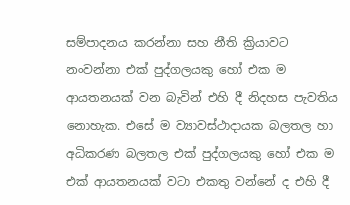සම්පාදනය කරන්නා සහ නීති ක්‍රියාවට නංවන්නා එක් පුද්ගලයකු හෝ එක ම ආයතනයක් වන බැවින් එහි දී නිදහස පැවතිය නොහැක. එසේ ම ව්‍යාවස්ථාදායක බලතල හා අධිකරණ බලතල එක් පුද්ගලයකු හෝ එක ම එක් ආයතනයක් වටා එකතු වන්නේ ද එහි දී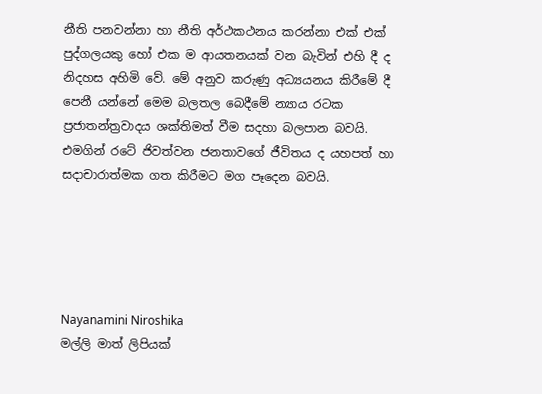නීති පනවන්නා හා නීති අර්ථකථනය කරන්නා එක් එක් පුද්ගලයකු හෝ එක ම ආයතනයක් වන බැවින් එහි දී ද නිදහස අහිමි වේ. මේ අනුව කරුණු අධ්‍යයනය කිරීමේ දී පෙනී යන්නේ මෙම බලතල බෙදීමේ න්‍යාය රටක ප්‍රජාතන්ත්‍රවාදය ශක්තිමත් වීම සදහා බලපාන බවයි. එමගින් රටේ ජිවත්වන ජනතාවගේ ජීවිතය ද යහපත් හා සදාචාරාත්මක ගත කිරීමට මග පෑදෙන බවයි.





Nayanamini Niroshika
මල්ලි මාත් ලිපියක්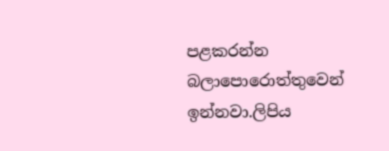පළකරන්න බලාපොරොත්තුවෙන් ඉන්නවා.ලිපිය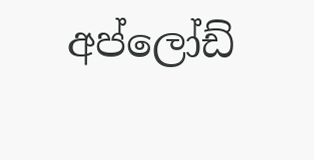අප්ලෝඩ්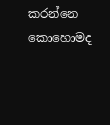කරන්නෙ කොහොමද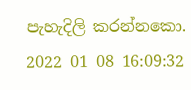පැහැදිලි කරන්නකො.
2022 01 08 16:09:32